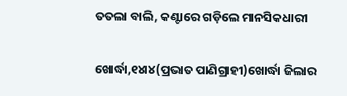ତତଲା ବାଲି, କଣ୍ଟାରେ ଗଡ଼ିଲେ ମାନସିକଧାରୀ

ଖୋର୍ଦ୍ଧା,୧୪ା୪(ପ୍ରଭାତ ପାଣିଗ୍ରାହୀ)ଖୋର୍ଦ୍ଧା ଜିଲାର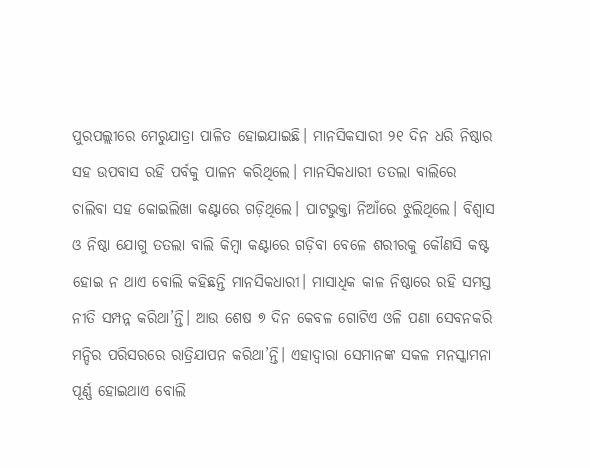ପୁରପଲ୍ଲୀରେ ମେରୁଯାତ୍ରା ପାଳିତ ହୋଇଯାଇଛି। ମାନସିକସାରୀ ୨୧ ଦିନ ଧରି ନିଷ୍ଠାର ସହ ଉପବାସ ରହି ପର୍ବକୁ ପାଳନ କରିଥିଲେ। ମାନସିକଧାରୀ ତତଲା ବାଲିରେ ଚାଲିବା ସହ କୋଇଲିଖା କଣ୍ଟାରେ ଗଡ଼ିଥିଲେ। ପାଟଭୁକ୍ତା ନିଆଁରେ ଝୁଲିଥିଲେ। ବିଶ୍ୱାସ ଓ ନିଷ୍ଠା ଯୋଗୁ ତତଲା ବାଲି କିମ୍ବା କଣ୍ଟାରେ ଗଡ଼ିବା ବେଳେ ଶରୀରକୁ କୌଣସି କଷ୍ଟ ହୋଇ ନ ଥାଏ ବୋଲି କହିଛନ୍ତି ମାନସିକଧାରୀ। ମାସାଧିକ କାଳ ନିଷ୍ଠାରେ ରହି ସମସ୍ତ ନୀତି ସମ୍ପନ୍ନ କରିଥା’ନ୍ତି। ଆଉ ଶେଷ ୭ ଦିନ କେବଳ ଗୋଟିଏ ଓଳି ପଣା ସେବନକରି ମନ୍ଦିର ପରିସରରେ ରାତ୍ରିଯାପନ କରିଥା’ନ୍ତି। ଏହାଦ୍ୱାରା ସେମାନଙ୍କ ସକଳ ମନସ୍କାମନା ପୂର୍ଣ୍ଣ ହୋଇଥାଏ ବୋଲି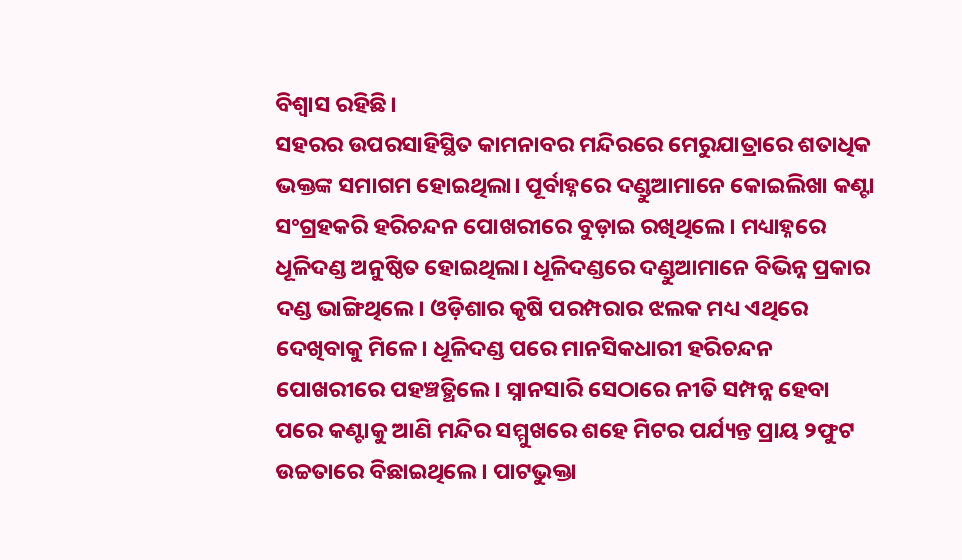ବିଶ୍ୱାସ ରହିଛି।
ସହରର ଉପରସାହିସ୍ଥିତ କାମନାବର ମନ୍ଦିରରେ ମେରୁଯାତ୍ରାରେ ଶତାଧିକ ଭକ୍ତଙ୍କ ସମାଗମ ହୋଇଥିଲା। ପୂର୍ବାହ୍ନରେ ଦଣ୍ଡୁଆମାନେ କୋଇଲିଖା କଣ୍ଟା ସଂଗ୍ରହକରି ହରିଚନ୍ଦନ ପୋଖରୀରେ ବୁଡ଼ାଇ ରଖିଥିଲେ। ମଧ୍ୟାହ୍ନରେ ଧୂଳିଦଣ୍ଡ ଅନୁଷ୍ଠିତ ହୋଇଥିଲା। ଧୂଳିଦଣ୍ଡରେ ଦଣ୍ଡୁଆମାନେ ବିଭିନ୍ନ ପ୍ରକାର ଦଣ୍ଡ ଭାଙ୍ଗିଥିଲେ। ଓଡ଼ିଶାର କୃଷି ପରମ୍ପରାର ଝଲକ ମଧ୍ୟ ଏଥିରେ ଦେଖିବାକୁ ମିଳେ। ଧୂଳିଦଣ୍ଡ ପରେ ମାନସିକଧାରୀ ହରିଚନ୍ଦନ ପୋଖରୀରେ ପହଞ୍ଚତ୍ଥିଲେ। ସ୍ନାନସାରି ସେଠାରେ ନୀତି ସମ୍ପନ୍ନ ହେବା ପରେ କଣ୍ଟାକୁ ଆଣି ମନ୍ଦିର ସମ୍ମୁଖରେ ଶହେ ମିଟର ପର୍ଯ୍ୟନ୍ତ ପ୍ରାୟ ୨ଫୁଟ ଉଚ୍ଚତାରେ ବିଛାଇଥିଲେ। ପାଟଭୁକ୍ତା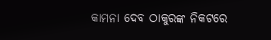କାମନା ଦେବ ଠାକୁରଙ୍କ ନିକଟରେ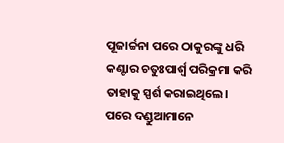ପୂଜାର୍ଚ୍ଚନା ପରେ ଠାକୁରଙ୍କୁ ଧରି କଣ୍ଟାର ଚତୁଃପାର୍ଶ୍ୱ ପରିକ୍ରମା କରି ତାହାକୁ ସ୍ପର୍ଶ କରାଇଥିଲେ। ପରେ ଦଣ୍ଡୁଆମାନେ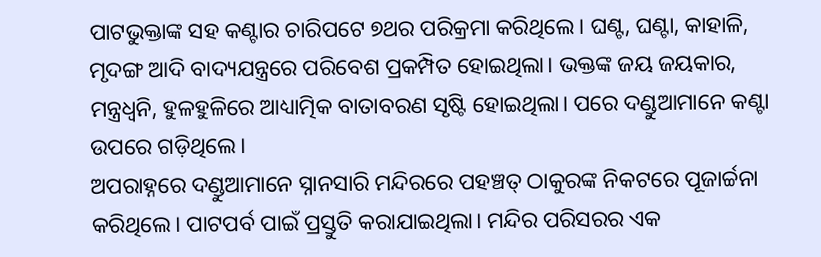ପାଟଭୁକ୍ତାଙ୍କ ସହ କଣ୍ଟାର ଚାରିପଟେ ୭ଥର ପରିକ୍ରମା କରିଥିଲେ। ଘଣ୍ଟ, ଘଣ୍ଟା, କାହାଳି, ମୃଦଙ୍ଗ ଆଦି ବାଦ୍ୟଯନ୍ତ୍ରରେ ପରିବେଶ ପ୍ରକମ୍ପିତ ହୋଇଥିଲା। ଭକ୍ତଙ୍କ ଜୟ ଜୟକାର, ମନ୍ତ୍ରଧ୍ୱନି, ହୁଳହୁଳିରେ ଆଧ୍ୟାତ୍ମିକ ବାତାବରଣ ସୃଷ୍ଟି ହୋଇଥିଲା। ପରେ ଦଣ୍ଡୁଆମାନେ କଣ୍ଟା ଉପରେ ଗଡ଼ିଥିଲେ।
ଅପରାହ୍ନରେ ଦଣ୍ଡୁଆମାନେ ସ୍ନାନସାରି ମନ୍ଦିରରେ ପହଞ୍ଚତ୍ ଠାକୁରଙ୍କ ନିକଟରେ ପୂଜାର୍ଚ୍ଚନା କରିଥିଲେ। ପାଟପର୍ବ ପାଇଁ ପ୍ରସ୍ତୁତି କରାଯାଇଥିଲା। ମନ୍ଦିର ପରିସରର ଏକ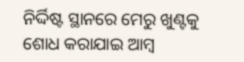ନିର୍ଦ୍ଦିଷ୍ଟ ସ୍ଥାନରେ ମେରୁ ଖୁଣ୍ଟକୁ ଶୋଧ କରାଯାଇ ଆମ୍ବ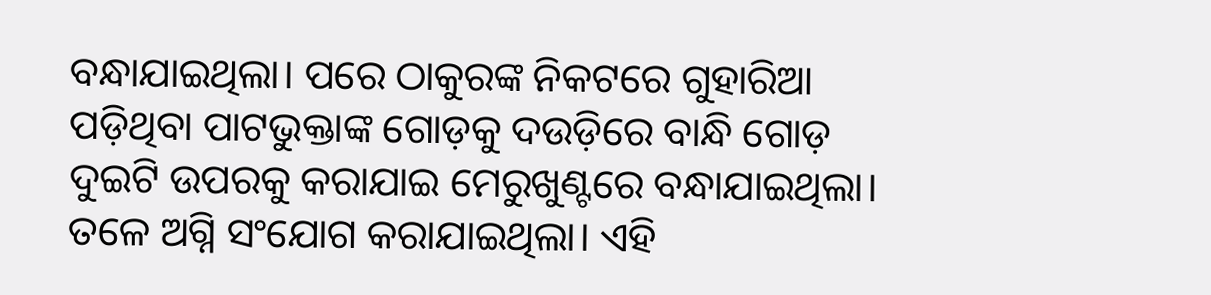ବନ୍ଧାଯାଇଥିଲା। ପରେ ଠାକୁରଙ୍କ ନିକଟରେ ଗୁହାରିଆ ପଡ଼ିଥିବା ପାଟଭୁକ୍ତାଙ୍କ ଗୋଡ଼କୁ ଦଉଡ଼ିରେ ବାନ୍ଧି ଗୋଡ଼ ଦୁଇଟି ଉପରକୁ କରାଯାଇ ମେରୁଖୁଣ୍ଟରେ ବନ୍ଧାଯାଇଥିଲା। ତଳେ ଅଗ୍ନି ସଂଯୋଗ କରାଯାଇଥିଲା। ଏହି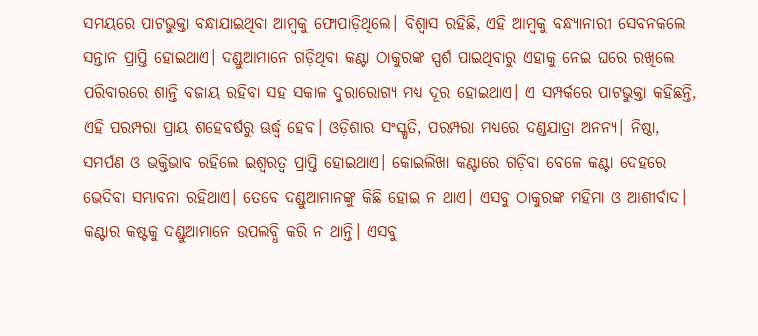ସମୟରେ ପାଟଭୁକ୍ତା ବନ୍ଧାଯାଇଥିବା ଆମ୍ବକୁ ଫୋପାଡ଼ିଥିଲେ। ବିଶ୍ୱାସ ରହିଛି, ଏହି ଆମ୍ବକୁ ବନ୍ଧ୍ୟାନାରୀ ସେବନକଲେ ସନ୍ତାନ ପ୍ରାପ୍ତି ହୋଇଥାଏ। ଦଣ୍ଡୁଆମାନେ ଗଡ଼ିଥିବା କଣ୍ଟା ଠାକୁରଙ୍କ ସ୍ପର୍ଶ ପାଇଥିବାରୁ ଏହାକୁ ନେଇ ଘରେ ରଖିଲେ ପରିବାରରେ ଶାନ୍ତି ବଜାୟ ରହିବା ସହ ସକାଳ ଦୁରାରୋଗ୍ୟ ମଧ୍ୟ ଦୂର ହୋଇଥାଏ। ଏ ସମ୍ପର୍କରେ ପାଟଭୁକ୍ତା କହିଛନ୍ତି, ଏହି ପରମ୍ପରା ପ୍ରାୟ ଶହେବର୍ଷରୁ ଊର୍ଦ୍ଧ୍ୱ ହେବ। ଓଡ଼ିଶାର ସଂସ୍କୃତି, ପରମ୍ପରା ମଧ୍ୟରେ ଦଣ୍ଡଯାତ୍ରା ଅନନ୍ୟ। ନିଷ୍ଠା, ସମର୍ପଣ ଓ ଭକ୍ତିଭାବ ରହିଲେ ଇଶ୍ୱରତ୍ୱ ପ୍ରାପ୍ତି ହୋଇଥାଏ। କୋଇଲିଖା କଣ୍ଟାରେ ଗଡ଼ିବା ବେଳେ କଣ୍ଟା ଦେହରେ ଭେଦିବା ସମ୍ଭାବନା ରହିଥାଏ। ତେବେ ଦଣ୍ଡୁଆମାନଙ୍କୁ କିଛି ହୋଇ ନ ଥାଏ। ଏସବୁ ଠାକୁରଙ୍କ ମହିମା ଓ ଆଶୀର୍ବାଦ। କଣ୍ଟାର କଷ୍ଟକୁ ଦଣ୍ଡୁଆମାନେ ଉପଲବ୍ଧି କରି ନ ଥାନ୍ତି। ଏସବୁ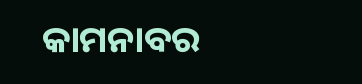କାମନାବର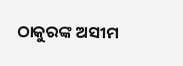ଠାକୁରଙ୍କ ଅସୀମ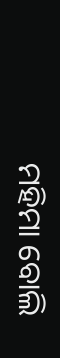ମହିମା ବୋଲି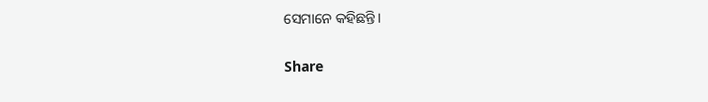ସେମାନେ କହିଛନ୍ତି।

Share